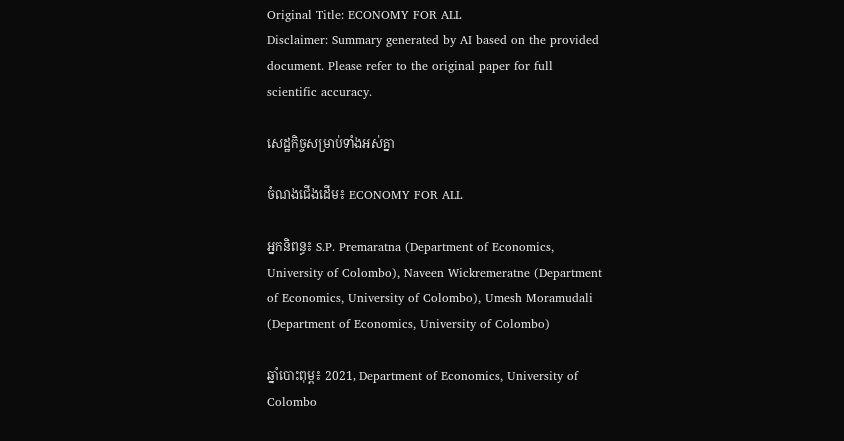Original Title: ECONOMY FOR ALL
Disclaimer: Summary generated by AI based on the provided document. Please refer to the original paper for full scientific accuracy.

សេដ្ឋកិច្ចសម្រាប់ទាំងអស់គ្នា

ចំណងជើងដើម៖ ECONOMY FOR ALL

អ្នកនិពន្ធ៖ S.P. Premaratna (Department of Economics, University of Colombo), Naveen Wickremeratne (Department of Economics, University of Colombo), Umesh Moramudali (Department of Economics, University of Colombo)

ឆ្នាំបោះពុម្ព៖ 2021, Department of Economics, University of Colombo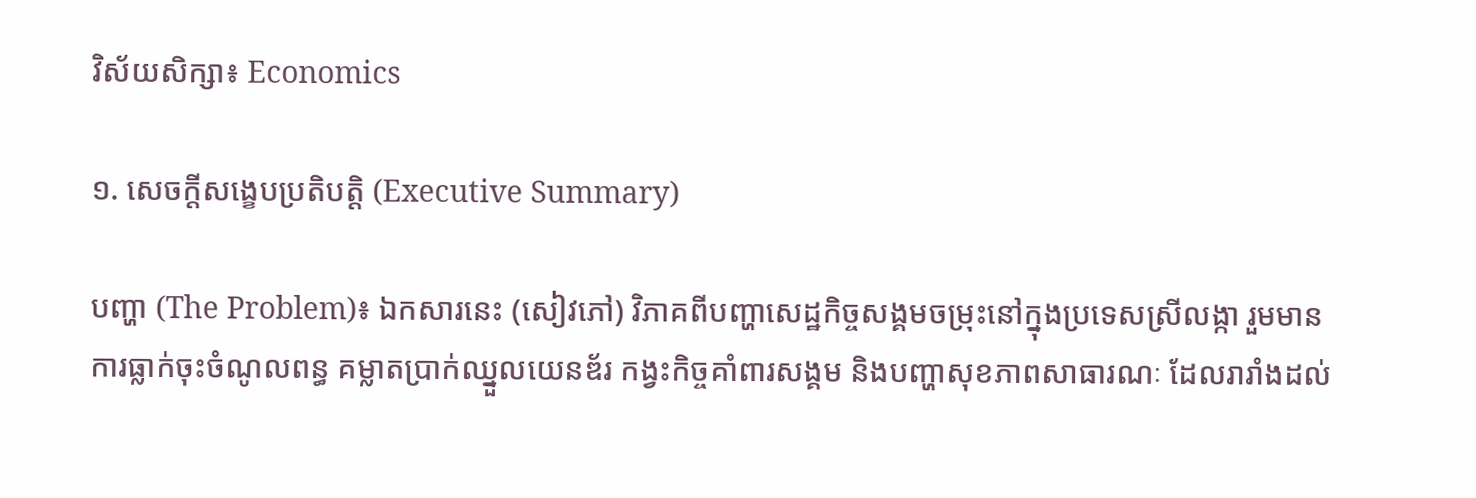វិស័យសិក្សា៖ Economics

១. សេចក្តីសង្ខេបប្រតិបត្តិ (Executive Summary)

បញ្ហា (The Problem)៖ ឯកសារនេះ (សៀវភៅ) វិភាគពីបញ្ហាសេដ្ឋកិច្ចសង្គមចម្រុះនៅក្នុងប្រទេសស្រីលង្កា រួមមាន ការធ្លាក់ចុះចំណូលពន្ធ គម្លាតប្រាក់ឈ្នួលយេនឌ័រ កង្វះកិច្ចគាំពារសង្គម និងបញ្ហាសុខភាពសាធារណៈ ដែលរារាំងដល់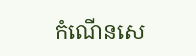កំណើនសេ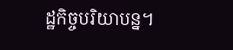ដ្ឋកិច្ចបរិយាបន្ន។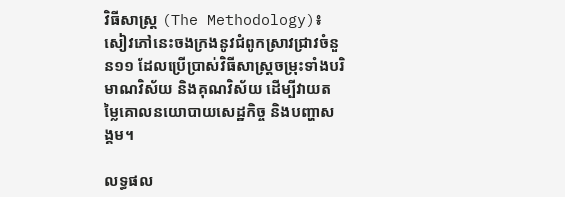វិធីសាស្ត្រ (The Methodology)៖ សៀវភៅនេះចងក្រងនូវជំពូកស្រាវជ្រាវចំនួន១១ ដែលប្រើប្រាស់វិធីសាស្ត្រចម្រុះទាំងបរិមាណវិស័យ និងគុណវិស័យ ដើម្បីវាយតម្លៃគោលនយោបាយសេដ្ឋកិច្ច និងបញ្ហាសង្គម។

លទ្ធផល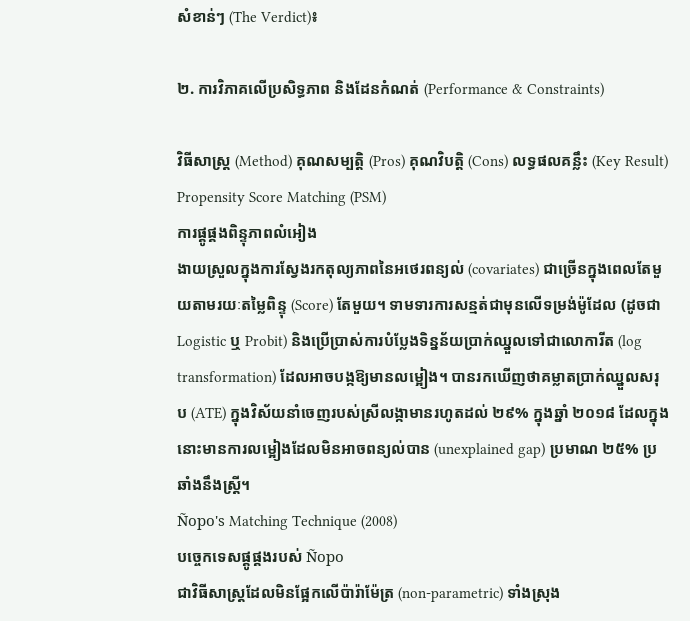សំខាន់ៗ (The Verdict)៖

២. ការវិភាគលើប្រសិទ្ធភាព និងដែនកំណត់ (Performance & Constraints)

វិធីសាស្ត្រ (Method) គុណសម្បត្តិ (Pros) គុណវិបត្តិ (Cons) លទ្ធផលគន្លឹះ (Key Result)
Propensity Score Matching (PSM)
ការផ្គូផ្គងពិន្ទុភាពលំអៀង
ងាយស្រួលក្នុងការស្វែងរកតុល្យភាពនៃអថេរពន្យល់ (covariates) ជាច្រើនក្នុងពេលតែមួយតាមរយៈតម្លៃពិន្ទុ (Score) តែមួយ។ ទាមទារការសន្មត់ជាមុនលើទម្រង់ម៉ូដែល (ដូចជា Logistic ឬ Probit) និងប្រើប្រាស់ការបំប្លែងទិន្នន័យប្រាក់ឈ្នួលទៅជាលោការីត (log transformation) ដែលអាចបង្កឱ្យមានលម្អៀង។ បានរកឃើញថាគម្លាតប្រាក់ឈ្នួលសរុប (ATE) ក្នុងវិស័យនាំចេញរបស់ស្រីលង្កាមានរហូតដល់ ២៩% ក្នុងឆ្នាំ ២០១៨ ដែលក្នុងនោះមានការលម្អៀងដែលមិនអាចពន្យល់បាន (unexplained gap) ប្រមាណ ២៥% ប្រឆាំងនឹងស្ត្រី។
Ñopo's Matching Technique (2008)
បច្ចេកទេសផ្គូផ្គងរបស់ Ñopo
ជាវិធីសាស្ត្រដែលមិនផ្អែកលើប៉ារ៉ាម៉ែត្រ (non-parametric) ទាំងស្រុង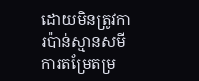ដោយមិនត្រូវការប៉ាន់ស្មានសមីការតម្រែតម្រ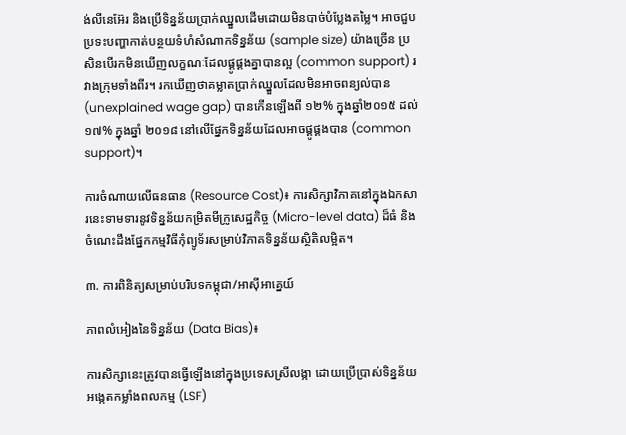ង់លីនេអ៊ែរ និងប្រើទិន្នន័យប្រាក់ឈ្នួលដើមដោយមិនបាច់បំប្លែងតម្លៃ។ អាចជួបប្រទះបញ្ហាកាត់បន្ថយទំហំសំណាកទិន្នន័យ (sample size) យ៉ាងច្រើន ប្រសិនបើរកមិនឃើញលក្ខណៈដែលផ្គូផ្គងគ្នាបានល្អ (common support) រវាងក្រុមទាំងពីរ។ រកឃើញថាគម្លាតប្រាក់ឈ្នួលដែលមិនអាចពន្យល់បាន (unexplained wage gap) បានកើនឡើងពី ១២% ក្នុងឆ្នាំ២០១៥ ដល់ ១៧% ក្នុងឆ្នាំ ២០១៨ នៅលើផ្នែកទិន្នន័យដែលអាចផ្គូផ្គងបាន (common support)។

ការចំណាយលើធនធាន (Resource Cost)៖ ការសិក្សាវិភាគនៅក្នុងឯកសារនេះទាមទារនូវទិន្នន័យកម្រិតមីក្រូសេដ្ឋកិច្ច (Micro-level data) ដ៏ធំ និងចំណេះដឹងផ្នែកកម្មវិធីកុំព្យូទ័រសម្រាប់វិភាគទិន្នន័យស្ថិតិលម្អិត។

៣. ការពិនិត្យសម្រាប់បរិបទកម្ពុជា/អាស៊ីអាគ្នេយ៍

ភាពលំអៀងនៃទិន្នន័យ (Data Bias)៖

ការសិក្សានេះត្រូវបានធ្វើឡើងនៅក្នុងប្រទេសស្រីលង្កា ដោយប្រើប្រាស់ទិន្នន័យអង្កេតកម្លាំងពលកម្ម (LSF)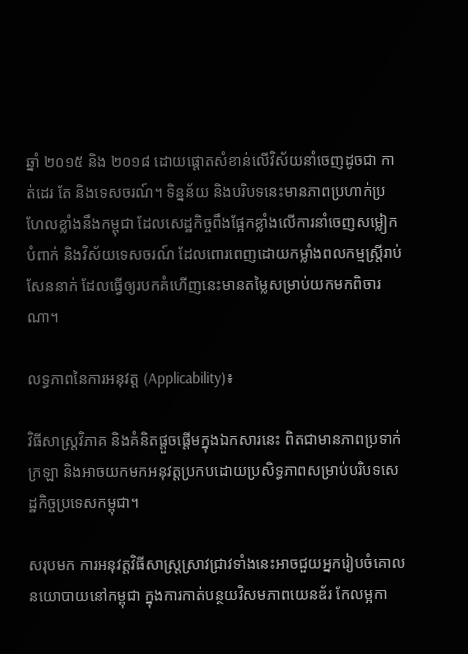ឆ្នាំ ២០១៥ និង ២០១៨ ដោយផ្តោតសំខាន់លើវិស័យនាំចេញដូចជា កាត់ដេរ តែ និងទេសចរណ៍។ ទិន្នន័យ និងបរិបទនេះមានភាពប្រហាក់ប្រហែលខ្លាំងនឹងកម្ពុជា ដែលសេដ្ឋកិច្ចពឹងផ្អែកខ្លាំងលើការនាំចេញសម្លៀកបំពាក់ និងវិស័យទេសចរណ៍ ដែលពោរពេញដោយកម្លាំងពលកម្មស្ត្រីរាប់សែននាក់ ដែលធ្វើឲ្យរបកគំហើញនេះមានតម្លៃសម្រាប់យកមកពិចារណា។

លទ្ធភាពនៃការអនុវត្ត (Applicability)៖

វិធីសាស្ត្រវិភាគ និងគំនិតផ្តួចផ្តើមក្នុងឯកសារនេះ ពិតជាមានភាពប្រទាក់ក្រឡា និងអាចយកមកអនុវត្តប្រកបដោយប្រសិទ្ធភាពសម្រាប់បរិបទសេដ្ឋកិច្ចប្រទេសកម្ពុជា។

សរុបមក ការអនុវត្តវិធីសាស្ត្រស្រាវជ្រាវទាំងនេះអាចជួយអ្នករៀបចំគោលនយោបាយនៅកម្ពុជា ក្នុងការកាត់បន្ថយវិសមភាពយេនឌ័រ កែលម្អកា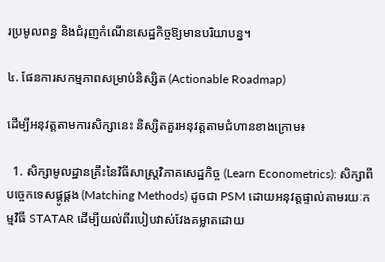រប្រមូលពន្ធ និងជំរុញកំណើនសេដ្ឋកិច្ចឱ្យមានបរិយាបន្ន។

៤. ផែនការសកម្មភាពសម្រាប់និស្សិត (Actionable Roadmap)

ដើម្បីអនុវត្តតាមការសិក្សានេះ និស្សិតគួរអនុវត្តតាមជំហានខាងក្រោម៖

  1. សិក្សាមូលដ្ឋានគ្រឹះនៃវិធីសាស្ត្រវិភាគសេដ្ឋកិច្ច (Learn Econometrics): សិក្សាពីបច្ចេកទេសផ្គូផ្គង (Matching Methods) ដូចជា PSM ដោយអនុវត្តផ្ទាល់តាមរយៈកម្មវិធី STATAR ដើម្បីយល់ពីរបៀបវាស់វែងគម្លាតដោយ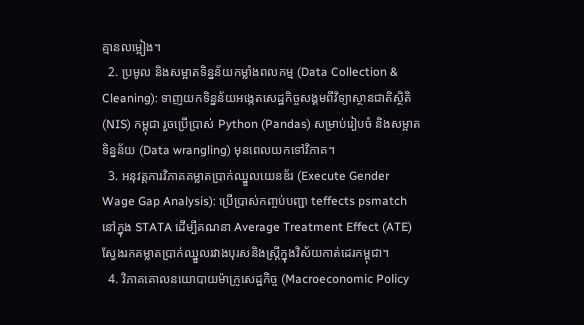គ្មានលម្អៀង។
  2. ប្រមូល និងសម្អាតទិន្នន័យកម្លាំងពលកម្ម (Data Collection & Cleaning): ទាញយកទិន្នន័យអង្កេតសេដ្ឋកិច្ចសង្គមពីវិទ្យាស្ថានជាតិស្ថិតិ (NIS) កម្ពុជា រួចប្រើប្រាស់ Python (Pandas) សម្រាប់រៀបចំ និងសម្អាតទិន្នន័យ (Data wrangling) មុនពេលយកទៅវិភាគ។
  3. អនុវត្តការវិភាគគម្លាតប្រាក់ឈ្នួលយេនឌ័រ (Execute Gender Wage Gap Analysis): ប្រើប្រាស់កញ្ចប់បញ្ជា teffects psmatch នៅក្នុង STATA ដើម្បីគណនា Average Treatment Effect (ATE) ស្វែងរកគម្លាតប្រាក់ឈ្នួលរវាងបុរសនិងស្ត្រីក្នុងវិស័យកាត់ដេរកម្ពុជា។
  4. វិភាគគោលនយោបាយម៉ាក្រូសេដ្ឋកិច្ច (Macroeconomic Policy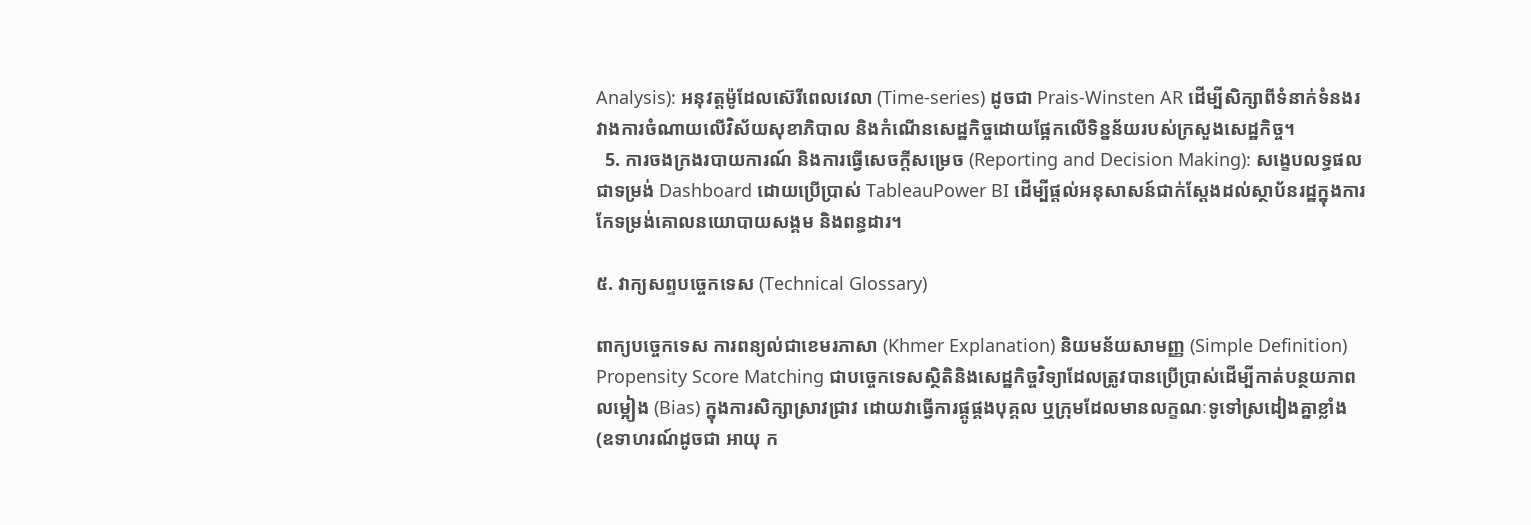Analysis): អនុវត្តម៉ូដែលស៊េរីពេលវេលា (Time-series) ដូចជា Prais-Winsten AR ដើម្បីសិក្សាពីទំនាក់ទំនងរវាងការចំណាយលើវិស័យសុខាភិបាល និងកំណើនសេដ្ឋកិច្ចដោយផ្អែកលើទិន្នន័យរបស់ក្រសួងសេដ្ឋកិច្ច។
  5. ការចងក្រងរបាយការណ៍ និងការធ្វើសេចក្តីសម្រេច (Reporting and Decision Making): សង្ខេបលទ្ធផលជាទម្រង់ Dashboard ដោយប្រើប្រាស់ TableauPower BI ដើម្បីផ្តល់អនុសាសន៍ជាក់ស្តែងដល់ស្ថាប័នរដ្ឋក្នុងការកែទម្រង់គោលនយោបាយសង្គម និងពន្ធដារ។

៥. វាក្យសព្ទបច្ចេកទេស (Technical Glossary)

ពាក្យបច្ចេកទេស ការពន្យល់ជាខេមរភាសា (Khmer Explanation) និយមន័យសាមញ្ញ (Simple Definition)
Propensity Score Matching ជាបច្ចេកទេសស្ថិតិនិងសេដ្ឋកិច្ចវិទ្យាដែលត្រូវបានប្រើប្រាស់ដើម្បីកាត់បន្ថយភាពលម្អៀង (Bias) ក្នុងការសិក្សាស្រាវជ្រាវ ដោយវាធ្វើការផ្គូផ្គងបុគ្គល ឬក្រុមដែលមានលក្ខណៈទូទៅស្រដៀងគ្នាខ្លាំង (ឧទាហរណ៍ដូចជា អាយុ ក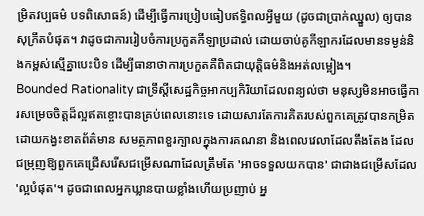ម្រិតវប្បធម៌ បទពិសោធន៍) ដើម្បីធ្វើការប្រៀបធៀបឥទ្ធិពលអ្វីមួយ (ដូចជាប្រាក់ឈ្នួល) ឲ្យបានសុក្រឹតបំផុត។ វាដូចជាការរៀបចំការប្រកួតកីឡាប្រដាល់ ដោយចាប់គូកីឡាករដែលមានទម្ងន់និងកម្ពស់ស្មើគ្នាបេះបិទ ដើម្បីធានាថាការប្រកួតគឺពិតជាយុត្តិធម៌និងអត់លម្អៀង។
Bounded Rationality ជាទ្រឹស្តីសេដ្ឋកិច្ចអាកប្បកិរិយាដែលពន្យល់ថា មនុស្សមិនអាចធ្វើការសម្រេចចិត្តដ៏ល្អឥតខ្ចោះបានគ្រប់ពេលនោះទេ ដោយសារតែការគិតរបស់ពួកគេត្រូវបានកម្រិតដោយកង្វះខាតព័ត៌មាន សមត្ថភាពខួរក្បាលក្នុងការគណនា និងពេលវេលាដែលតឹងតែង ដែលជម្រុញឱ្យពួកគេជ្រើសរើសជម្រើសណាដែលត្រឹមតែ 'អាចទទួលយកបាន' ជាជាងជម្រើសដែល 'ល្អបំផុត'។ ដូចជាពេលអ្នកឃ្លានបាយខ្លាំងហើយប្រញាប់ អ្ន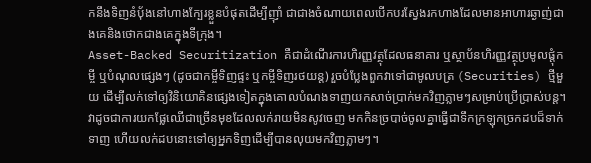កនឹងទិញនំប៉័ងនៅហាងក្បែរខ្លួនបំផុតដើម្បីញ៉ាំ ជាជាងចំណាយពេលបើកបរស្វែងរកហាងដែលមានអាហារឆ្ងាញ់ជាងគេនិងថោកជាងគេក្នុងទីក្រុង។
Asset-Backed Securitization គឺជាដំណើរការហិរញ្ញវត្ថុដែលធនាគារ ឬស្ថាប័នហិរញ្ញវត្ថុប្រមូលផ្តុំកម្ចី ឬបំណុលផ្សេងៗ (ដូចជាកម្ចីទិញផ្ទះ ឬកម្ចីទិញរថយន្ត) រួចបំប្លែងពួកវាទៅជាមូលបត្រ (Securities) ថ្មីមួយ ដើម្បីលក់ទៅឲ្យវិនិយោគិនផ្សេងទៀតក្នុងគោលបំណងទាញយកសាច់ប្រាក់មកវិញភ្លាមៗសម្រាប់ប្រើប្រាស់បន្ត។ វាដូចជាការយកផ្លែឈើជាច្រើនមុខដែលលក់រាយមិនសូវចេញ មកកិនច្របាច់ចូលគ្នាធ្វើជាទឹកក្រឡុកច្រកដបដ៏ទាក់ទាញ ហើយលក់ដបនោះទៅឲ្យអ្នកទិញដើម្បីបានលុយមកវិញភ្លាមៗ។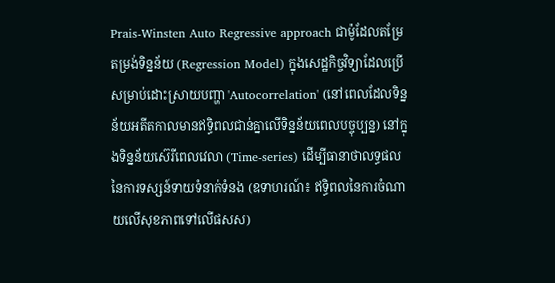Prais-Winsten Auto Regressive approach ជាម៉ូដែលតម្រែតម្រង់ទិន្នន័យ (Regression Model) ក្នុងសេដ្ឋកិច្ចវិទ្យាដែលប្រើសម្រាប់ដោះស្រាយបញ្ហា 'Autocorrelation' (នៅពេលដែលទិន្នន័យអតីតកាលមានឥទ្ធិពលជាន់គ្នាលើទិន្នន័យពេលបច្ចុប្បន្ន) នៅក្នុងទិន្នន័យស៊េរីពេលវេលា (Time-series) ដើម្បីធានាថាលទ្ធផលនៃការទស្សន៍ទាយទំនាក់ទំនង (ឧទាហរណ៍៖ ឥទ្ធិពលនៃការចំណាយលើសុខភាពទៅលើផសស)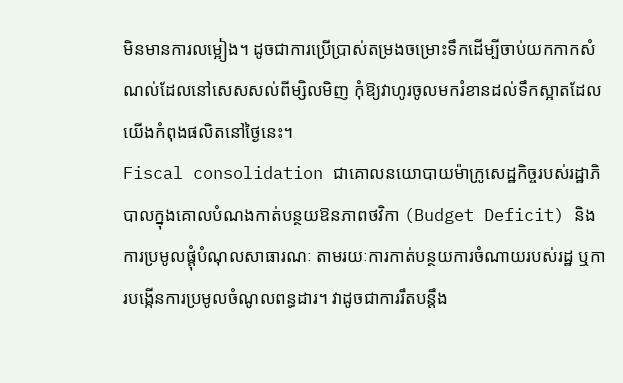មិនមានការលម្អៀង។ ដូចជាការប្រើប្រាស់តម្រងចម្រោះទឹកដើម្បីចាប់យកកាកសំណល់ដែលនៅសេសសល់ពីម្សិលមិញ កុំឱ្យវាហូរចូលមករំខានដល់ទឹកស្អាតដែលយើងកំពុងផលិតនៅថ្ងៃនេះ។
Fiscal consolidation ជាគោលនយោបាយម៉ាក្រូសេដ្ឋកិច្ចរបស់រដ្ឋាភិបាលក្នុងគោលបំណងកាត់បន្ថយឱនភាពថវិកា (Budget Deficit) និងការប្រមូលផ្តុំបំណុលសាធារណៈ តាមរយៈការកាត់បន្ថយការចំណាយរបស់រដ្ឋ ឬការបង្កើនការប្រមូលចំណូលពន្ធដារ។ វាដូចជាការរឹតបន្តឹង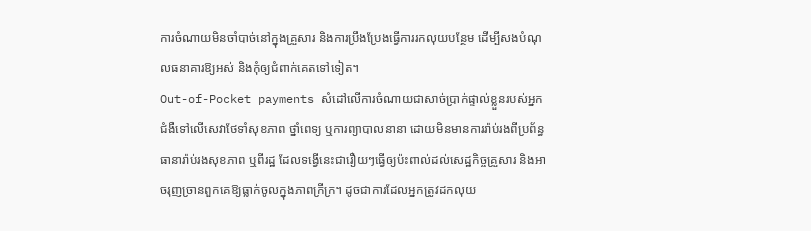ការចំណាយមិនចាំបាច់នៅក្នុងគ្រួសារ និងការប្រឹងប្រែងធ្វើការរកលុយបន្ថែម ដើម្បីសងបំណុលធនាគារឱ្យអស់ និងកុំឲ្យជំពាក់គេតទៅទៀត។
Out-of-Pocket payments សំដៅលើការចំណាយជាសាច់ប្រាក់ផ្ទាល់ខ្លួនរបស់អ្នកជំងឺទៅលើសេវាថែទាំសុខភាព ថ្នាំពេទ្យ ឬការព្យាបាលនានា ដោយមិនមានការរ៉ាប់រងពីប្រព័ន្ធធានារ៉ាប់រងសុខភាព ឬពីរដ្ឋ ដែលទង្វើនេះជារឿយៗធ្វើឲ្យប៉ះពាល់ដល់សេដ្ឋកិច្ចគ្រួសារ និងអាចរុញច្រានពួកគេឱ្យធ្លាក់ចូលក្នុងភាពក្រីក្រ។ ដូចជាការដែលអ្នកត្រូវដកលុយ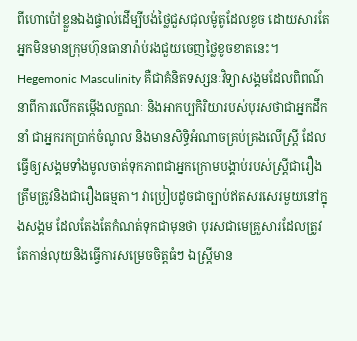ពីហោប៉ៅខ្លួនឯងផ្ទាល់ដើម្បីបង់ថ្លៃជួសជុលម៉ូតូដែលខូច ដោយសារតែអ្នកមិនមានក្រុមហ៊ុនធានារ៉ាប់រងជួយចេញថ្លៃខូចខាតនេះ។
Hegemonic Masculinity គឺជាគំនិតទស្សនៈវិទ្យាសង្គមដែលពិពណ៌នាពីការលើកតម្កើងលក្ខណៈ និងអាកប្បកិរិយារបស់បុរសថាជាអ្នកដឹកនាំ ជាអ្នករកប្រាក់ចំណូល និងមានសិទ្ធិអំណាចគ្រប់គ្រងលើស្ត្រី ដែលធ្វើឲ្យសង្គមទាំងមូលចាត់ទុកភាពជាអ្នកក្រោមបង្គាប់របស់ស្ត្រីជារឿងត្រឹមត្រូវនិងជារឿងធម្មតា។ វាប្រៀបដូចជាច្បាប់ឥតសរសេរមួយនៅក្នុងសង្គម ដែលតែងតែកំណត់ទុកជាមុនថា បុរសជាមេគ្រួសារដែលត្រូវតែកាន់លុយនិងធ្វើការសម្រេចចិត្តធំៗ ឯស្ត្រីមាន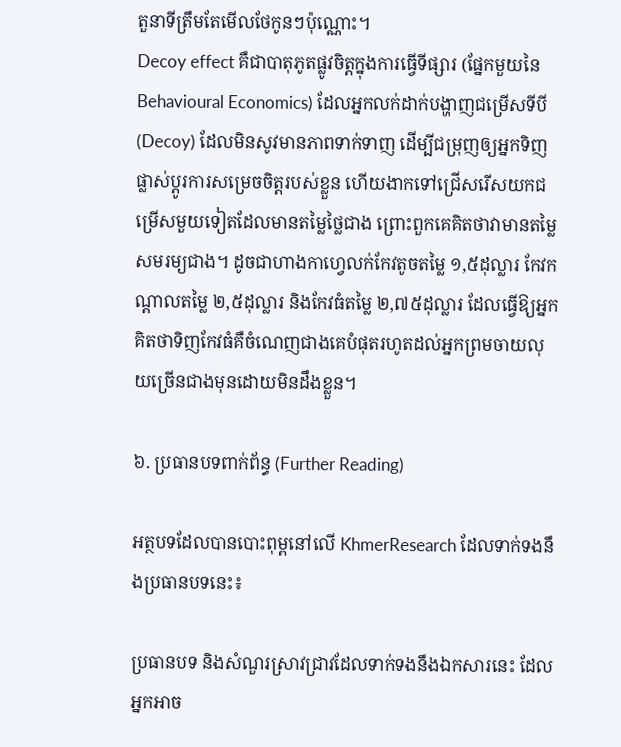តួនាទីត្រឹមតែមើលថែកូនៗប៉ុណ្ណោះ។
Decoy effect គឺជាបាតុភូតផ្លូវចិត្តក្នុងការធ្វើទីផ្សារ (ផ្នែកមួយនៃ Behavioural Economics) ដែលអ្នកលក់ដាក់បង្ហាញជម្រើសទីបី (Decoy) ដែលមិនសូវមានភាពទាក់ទាញ ដើម្បីជម្រុញឲ្យអ្នកទិញផ្លាស់ប្តូរការសម្រេចចិត្តរបស់ខ្លួន ហើយងាកទៅជ្រើសរើសយកជម្រើសមួយទៀតដែលមានតម្លៃថ្លៃជាង ព្រោះពួកគេគិតថាវាមានតម្លៃសមរម្យជាង។ ដូចជាហាងកាហ្វេលក់កែវតូចតម្លៃ ១,៥ដុល្លារ កែវកណ្តាលតម្លៃ ២,៥ដុល្លារ និងកែវធំតម្លៃ ២,៧៥ដុល្លារ ដែលធ្វើឱ្យអ្នកគិតថាទិញកែវធំគឺចំណេញជាងគេបំផុតរហូតដល់អ្នកព្រមចាយលុយច្រើនជាងមុនដោយមិនដឹងខ្លួន។

៦. ប្រធានបទពាក់ព័ន្ធ (Further Reading)

អត្ថបទដែលបានបោះពុម្ពនៅលើ KhmerResearch ដែលទាក់ទងនឹងប្រធានបទនេះ៖

ប្រធានបទ និងសំណួរស្រាវជ្រាវដែលទាក់ទងនឹងឯកសារនេះ ដែលអ្នកអាច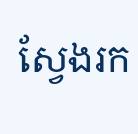ស្វែងរក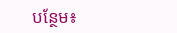បន្ថែម៖